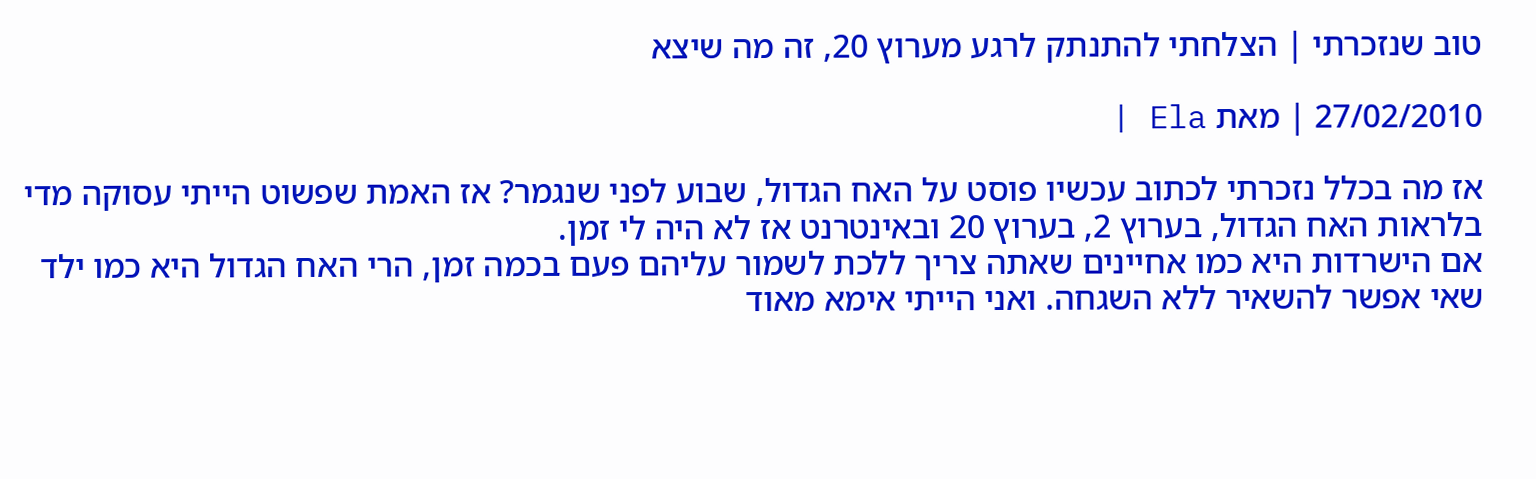טוב שנזכרתי | הצלחתי להתנתק לרגע מערוץ 20, זה מה שיצא

27/02/2010 | מאת Ela |

אז מה בכלל נזכרתי לכתוב עכשיו פוסט על האח הגדול, שבוע לפני שנגמר? אז האמת שפשוט הייתי עסוקה מדי בלראות האח הגדול, בערוץ 2, בערוץ 20 ובאינטרנט אז לא היה לי זמן.
אם הישרדות היא כמו אחיינים שאתה צריך ללכת לשמור עליהם פעם בכמה זמן, הרי האח הגדול היא כמו ילד שאי אפשר להשאיר ללא השגחה. ואני הייתי אימא מאוד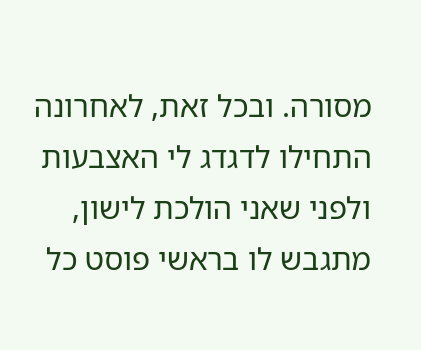מסורה. ובכל זאת, לאחרונה התחילו לדגדג לי האצבעות ולפני שאני הולכת לישון, מתגבש לו בראשי פוסט כל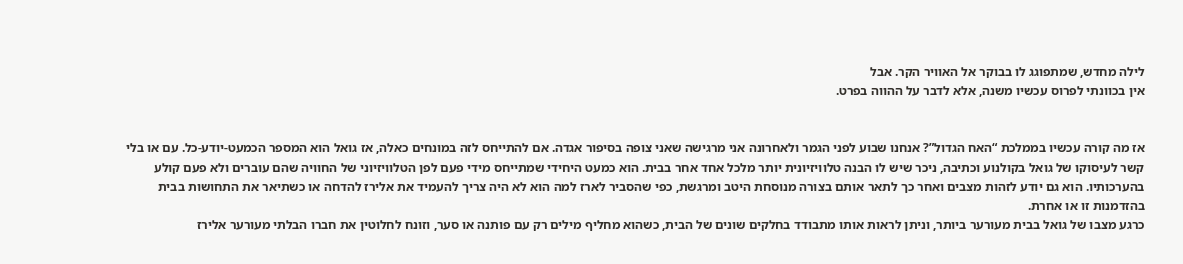לילה מחדש, שמתפוגג לו בבוקר אל האוויר הקר. אבל
אין בכוונתי לפרוס עכשיו משנה, אלא לדבר על ההווה בפרט.


אז מה קורה עכשיו בממלכת “האח הגדול”? אנחנו שבוע לפני הגמר ולאחרונה אני מרגישה שאני צופה בסיפור אגדה. אם להתייחס לזה במונחים כאלה, אז גואל הוא המספר הכמעט-יודע-כל. עם או בלי קשר לעיסוקו של גואל בקולנוע וכתיבה, ניכר שיש לו הבנה טלוויזיונית יותר מלכל אחד אחר בבית. הוא כמעט היחידי שמתייחס מידי פעם לפן הטלוויזיוני של החוויה שהם עוברים ולא פעם קולע בהערכותיו. הוא גם יודע לזהות מצבים ואחר כך לתאר אותם בצורה מנוסחת היטב ומרגשת, כפי שהסביר לארז למה הוא לא היה צריך להעמיד את אלירז להדחה או כשתיאר את התחושות בבית בהזדמנות זו או אחרת.
כרגע מצבו של גואל בבית מעורער ביותר, וניתן לראות אותו מתבודד בחלקים שונים של הבית, כשהוא מחליף מילים רק עם פותנה או סער, וזונח לחלוטין את חברו הבלתי מעורער אלירז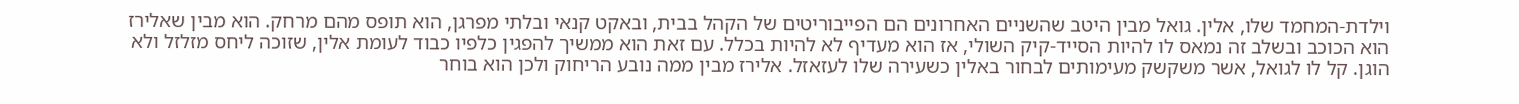וילדת-המחמד שלו, אלין. גואל מבין היטב שהשניים האחרונים הם הפייבוריטים של הקהל בבית, ובאקט קנאי ובלתי מפרגן, הוא תופס מהם מרחק. הוא מבין שאלירז הוא הכוכב ובשלב זה נמאס לו להיות הסייד-קיק השולי, אז הוא מעדיף לא להיות בכלל. עם זאת הוא ממשיך להפגין כלפיו כבוד לעומת אלין, שזוכה ליחס מזלזל ולא הוגן. קל לו לגואל, אשר משקשק מעימותים לבחור באלין כשעירה שלו לעזאזל. אלירז מבין ממה נובע הריחוק ולכן הוא בוחר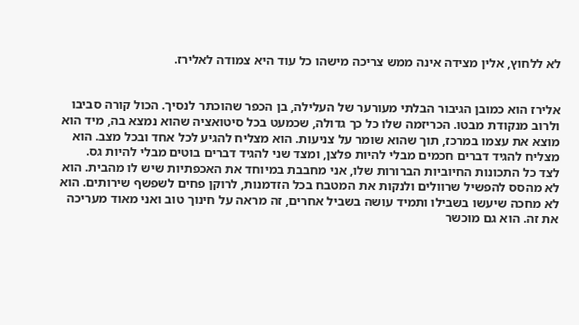לא ללחוץ, אלין מצידה אינה ממש צריכה מישהו כל עוד היא צמודה לאלירז.


אלירז הוא כמובן הגיבור הבלתי מעורער של העלילה, בן הכפר שהוכתר לנסיך. הכול קורה סביבו ולרוב מנקודת מבטו. הכריזמה שלו כל כך גדולה, שכמעט בכל סיטואציה שהוא נמצא בה, מיד הוא מוצא את עצמו במרכז, תוך שהוא שומר על צניעות. הוא מצליח להגיע לכל אחד ובכל מצב. הוא מצליח להגיד דברים חכמים מבלי להיות פלצן, ומצד שני להגיד דברים בוטים מבלי להיות גס.
לצד כל התכונות החיוביות הברורות שלו, אני מחבבת במיוחד את האכפתיות שיש לו מהבית. הוא לא מהסס להפשיל שרוולים ולנקות את המטבח בכל הזדמנות, לרוקן פחים לשפשף שירותים. הוא לא מחכה שיעשו בשבילו ותמיד עושה בשביל אחרים, זה מראה על חינוך טוב ואני מאוד מעריכה את זה. הוא גם מוכשר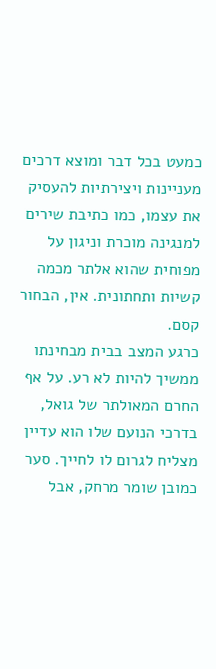כמעט בכל דבר ומוצא דרכים מעניינות ויצירתיות להעסיק את עצמו, כמו כתיבת שירים למנגינה מוכרת וניגון על מפוחית שהוא אלתר מכמה קשיות ותחתונית. אין, הבחור קסם.
כרגע המצב בבית מבחינתו ממשיך להיות לא רע. על אף החרם המאולתר של גואל, בדרכי הנועם שלו הוא עדיין מצליח לגרום לו לחייך. סער כמובן שומר מרחק, אבל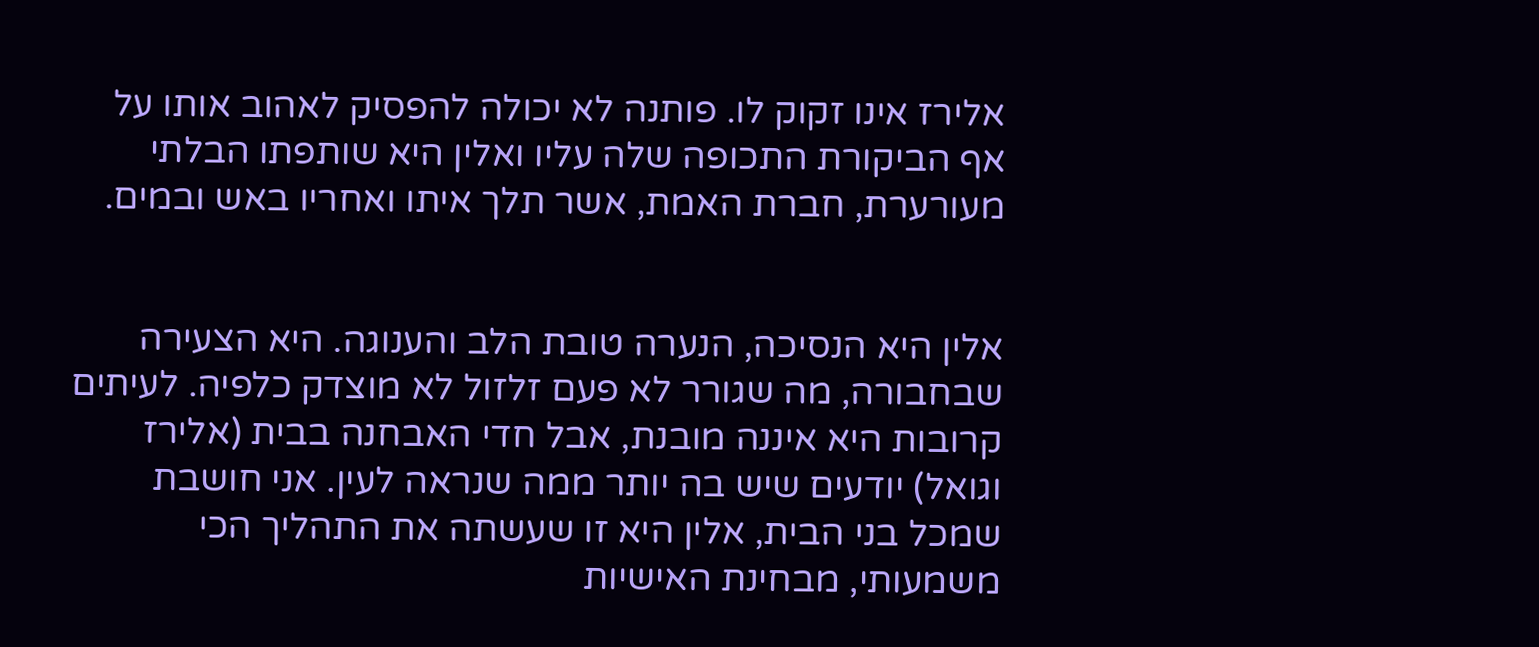אלירז אינו זקוק לו. פותנה לא יכולה להפסיק לאהוב אותו על אף הביקורת התכופה שלה עליו ואלין היא שותפתו הבלתי מעורערת, חברת האמת, אשר תלך איתו ואחריו באש ובמים.


אלין היא הנסיכה, הנערה טובת הלב והענוגה. היא הצעירה שבחבורה, מה שגורר לא פעם זלזול לא מוצדק כלפיה. לעיתים קרובות היא איננה מובנת, אבל חדי האבחנה בבית (אלירז וגואל) יודעים שיש בה יותר ממה שנראה לעין. אני חושבת שמכל בני הבית, אלין היא זו שעשתה את התהליך הכי משמעותי, מבחינת האישיות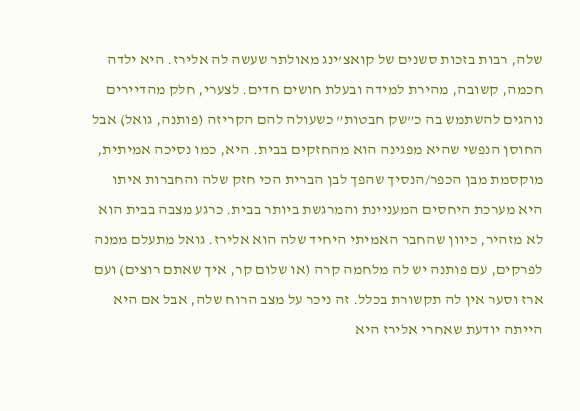שלה, רבות בזכות סשנים של קואצ’ינג מאולתר שעשה לה אלירז. היא ילדה חכמה, קשובה, מהירת למידה ובעלת חושים חדים. לצערי, חלק מהדיירים נוהגים להשתמש בה כ”שק חבטות” כשעולה להם הקריזה (פותנה, גואל) אבל החוסן הנפשי שהיא מפגינה הוא מהחזקים בבית. היא, כמו נסיכה אמיתית, מוקסמת מבן הכפר/הנסיך שהפך לבן הברית הכי חזק שלה והחברות איתו היא מערכת היחסים המעניינת והמרגשת ביותר בבית. כרגע מצבה בבית הוא לא מזהיר, כיוון שהחבר האמיתי היחיד שלה הוא אלירז. גואל מתעלם ממנה לפרקים, עם פותנה יש לה מלחמה קרה (או שלום קר, איך שאתם רוצים) ועם ארז וסער אין לה תקשורת בכלל. זה ניכר על מצב הרוח שלה, אבל אם היא הייתה יודעת שאחרי אלירז היא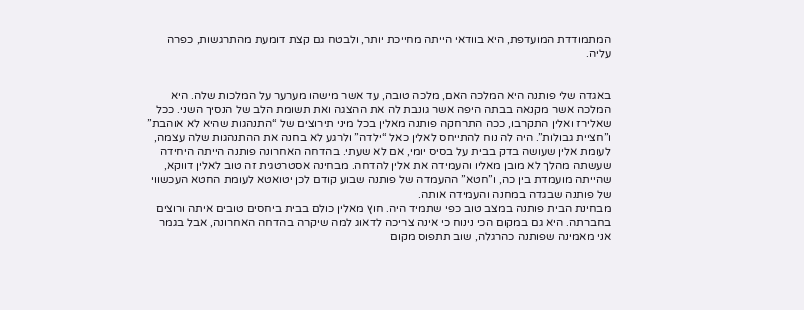המתמודדת המועדפת, היא בוודאי הייתה מחייכת יותר, ולבטח גם קצת דומעת מהתרגשות, כפרה עליה.


באגדה שלי פותנה היא המלכה האם, מלכה טובה, עד אשר מישהו מערער על המלכות שלה. היא המלכה אשר מקנאה בבתה היפה אשר גונבת לה את ההצגה ואת תשומת הלב של הנסיך השני. ככל שאלירז ואלין התקרבו, ככה התרחקה פותנה מאלין בכל מיני תירוצים של “התנהגות שהיא לא אוהבת” ו”חציית גבולות”. היה לה נוח להתייחס לאלין כאל “ילדה” ולרגע לא בחנה את ההתנהגות שלה עצמה, לעומת אלין שעושה בדק בבית על בסיס יומי, אם לא שעתי. בהדחה האחרונה פותנה הייתה היחידה שעשתה מהלך לא מובן מאליו והעמידה את אלין להדחה. מבחינה אסטרטגית זה טוב לאלין דווקא, שהייתה מועמדת בין כה, ו”חטא” ההעמדה של פותנה שבוע קודם לכן יטואטא לעומת החטא העכשווי של פותנה שבגדה במחנה והעמידה אותה.
מבחינת הבית פותנה במצב טוב כפי שתמיד היה. חוץ מאלין כולם בבית ביחסים טובים איתה ורוצים בחברתה. היא גם במקום הכי נינוח כי אינה צריכה לדאוג למה שיקרה בהדחה האחרונה, אבל בגמר אני מאמינה שפותנה כהרגלה, שוב תתפוס מקום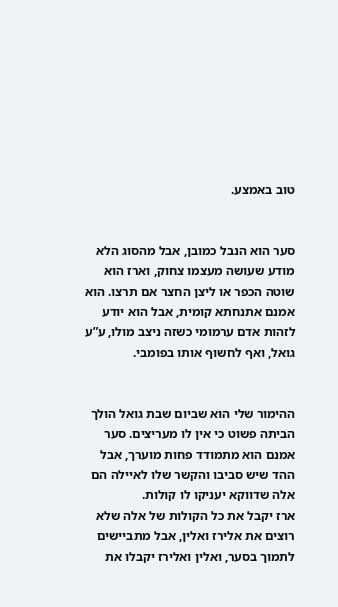טוב באמצע.


סער הוא הנבל כמובן, אבל מהסוג הלא מודע שעושה מעצמו צחוק, וארז הוא שוטה הכפר או ליצן החצר אם תרצו. הוא אמנם אתנחתא קומית, אבל הוא יודע לזהות אדם ערמומי כשזה ניצב מולו, ע”ע גואל, ואף לחשוף אותו בפומבי.


ההימור שלי הוא שביום שבת גואל הולך הביתה פשוט כי אין לו מעריצים. סער אמנם הוא מתמודד פחות מוערך, אבל ההד שיש סביבו והקשר שלו לאיילה הם אלה שדווקא יעניקו לו קולות.
ארז יקבל את כל הקולות של אלה שלא רוצים את אלירז ואלין, אבל מתביישים לתמוך בסער, ואלין ואלירז יקבלו את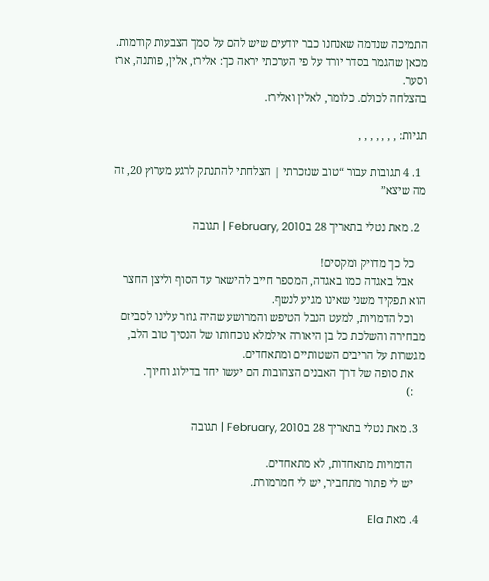התמיכה שנדמה שאנחנו כבר יודעים שיש להם על סמך הצבעות קודמות.
מכאן שהגמר בסדר יורד על פי הערכתי יראה כך: אלירז, אלין, פותנה, ארז וסער.
בהצלחה לכולם. כלומר, לאלין ואלירז.

תגיות: , , , , , , ,

  1. 4 תגובות עבור “טוב שנזכרתי | הצלחתי להתנתק לרגע מערוץ 20, זה מה שיצא”

  2. מאת נטלי בתאריך 28 בFebruary, 2010 | תגובה

    כל כך מדויק ומקסים!
    אבל באגדה כמו באגדה, המספר חייב להישאר עד הסוף וליצן החצר הוא תפקיד משני שאינו מגיע לנשף.
    וכל הדמויות, למעט הנבל הטיפש והמרושע שהיה גוזר עלינו לסביזם מבחירה והשלכת כל בן היאורה אילמלא נוכחותו של הנסיך טוב הלב, מגשרות על הריבים השטותיים ומתאחדים.
    את סופה של דרך האבנים הצהובות הם יעשו יחד בדילוג וחיוך.
    :)

  3. מאת נטלי בתאריך 28 בFebruary, 2010 | תגובה

    הדמויות מתאחדות, לא מתאחדים.
    יש לי פתור מתחביר, יש לי חמרמורת.

  4. מאת Ela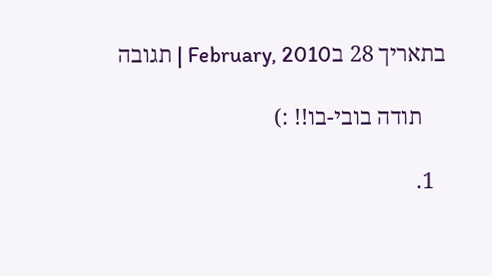בתאריך 28 בFebruary, 2010 | תגובה

    תודה בובי-בו!! :)

  1.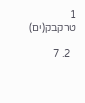1 טרקבק(ים)

  2. 7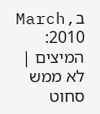בMarch, 2010: המיצים | לא ממש סחוט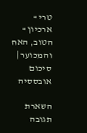טרי » ארכיון » הטוב, האח והמכוער | סיכום אובססיה

השארת תגובה